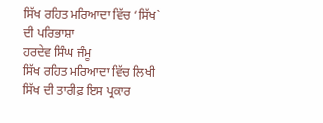ਸਿੱਖ ਰਹਿਤ ਮਰਿਆਦਾ ਵਿੱਚ ‘ਸਿੱਖ` ਦੀ ਪਰਿਭਾਸ਼ਾ
ਹਰਦੇਵ ਸਿੰਘ ਜੰਮੂ
ਸਿੱਖ ਰਹਿਤ ਮਰਿਆਦਾ ਵਿੱਚ ਲਿਖੀ ਸਿੱਖ ਦੀ ਤਾਰੀਫ਼ ਇਸ ਪ੍ਰਕਾਰ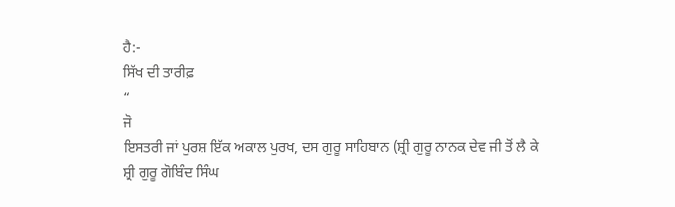ਹੈ:-
ਸਿੱਖ ਦੀ ਤਾਰੀਫ਼
“
ਜੋ
ਇਸਤਰੀ ਜਾਂ ਪੁਰਸ਼ ਇੱਕ ਅਕਾਲ ਪੁਰਖ, ਦਸ ਗੁਰੂ ਸਾਹਿਬਾਨ (ਸ਼੍ਰੀ ਗੁਰੂ ਨਾਨਕ ਦੇਵ ਜੀ ਤੋਂ ਲੈ ਕੇ
ਸ਼੍ਰੀ ਗੁਰੂ ਗੋਬਿੰਦ ਸਿੰਘ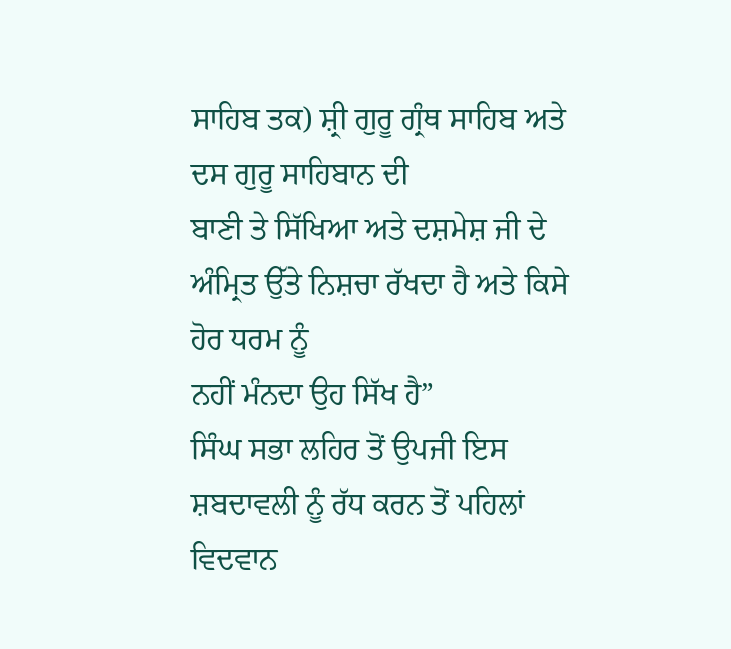ਸਾਹਿਬ ਤਕ) ਸ਼੍ਰੀ ਗੁਰੂ ਗ੍ਰੰਥ ਸਾਹਿਬ ਅਤੇ ਦਸ ਗੁਰੂ ਸਾਹਿਬਾਨ ਦੀ
ਬਾਣੀ ਤੇ ਸਿੱਖਿਆ ਅਤੇ ਦਸ਼ਮੇਸ਼ ਜੀ ਦੇ ਅੰਮ੍ਰਿਤ ਉੱਤੇ ਨਿਸ਼ਚਾ ਰੱਖਦਾ ਹੈ ਅਤੇ ਕਿਸੇ ਹੋਰ ਧਰਮ ਨੂੰ
ਨਹੀਂ ਮੰਨਦਾ ਉਹ ਸਿੱਖ ਹੈ”
ਸਿੰਘ ਸਭਾ ਲਹਿਰ ਤੋਂ ਉਪਜੀ ਇਸ ਸ਼ਬਦਾਵਲੀ ਨੂੰ ਰੱਧ ਕਰਨ ਤੋਂ ਪਹਿਲਾਂ
ਵਿਦਵਾਨ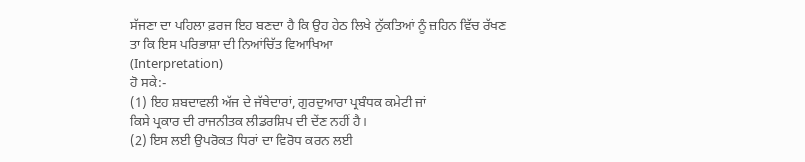ਸੱਜਣਾ ਦਾ ਪਹਿਲਾ ਫ਼ਰਜ ਇਹ ਬਣਦਾ ਹੈ ਕਿ ਉਹ ਹੇਠ ਲਿਖੇ ਨੁੱਕਤਿਆਂ ਨੂੰ ਜ਼ਹਿਨ ਵਿੱਚ ਰੱਖਣ
ਤਾ ਕਿ ਇਸ ਪਰਿਭਾਸ਼ਾ ਦੀ ਨਿਆਂਚਿੱਤ ਵਿਆਖਿਆ
(Interpretation)
ਹੋ ਸਕੇ:-
(1) ਇਹ ਸ਼ਬਦਾਵਲੀ ਅੱਜ ਦੇ ਜੱਥੇਦਾਰਾਂ, ਗੁਰਦੁਆਰਾ ਪ੍ਰਬੰਧਕ ਕਮੇਟੀ ਜਾਂ
ਕਿਸੇ ਪ੍ਰਕਾਰ ਦੀ ਰਾਜਨੀਤਕ ਲੀਡਰਸ਼ਿਪ ਦੀ ਦੇਂਣ ਨਹੀਂ ਹੈ।
(2) ਇਸ ਲਈ ਉਪਰੋਕਤ ਧਿਰਾਂ ਦਾ ਵਿਰੋਧ ਕਰਨ ਲਈ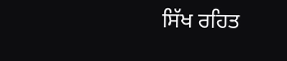ਸਿੱਖ ਰਹਿਤ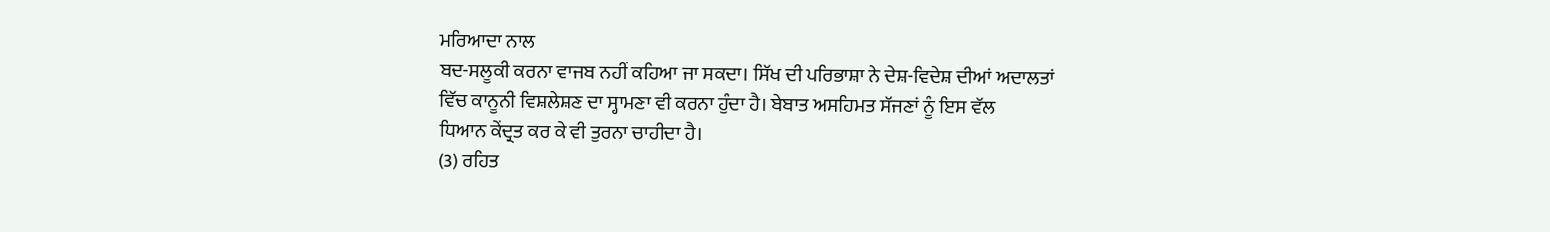ਮਰਿਆਦਾ ਨਾਲ
ਬਦ-ਸਲੂਕੀ ਕਰਨਾ ਵਾਜਬ ਨਹੀਂ ਕਹਿਆ ਜਾ ਸਕਦਾ। ਸਿੱਖ ਦੀ ਪਰਿਭਾਸ਼ਾ ਨੇ ਦੇਸ਼-ਵਿਦੇਸ਼ ਦੀਆਂ ਅਦਾਲਤਾਂ
ਵਿੱਚ ਕਾਨੂਨੀ ਵਿਸ਼ਲੇਸ਼ਣ ਦਾ ਸ੍ਹਾਮਣਾ ਵੀ ਕਰਨਾ ਹੁੰਦਾ ਹੈ। ਬੇਬਾਤ ਅਸਹਿਮਤ ਸੱਜਣਾਂ ਨੂੰ ਇਸ ਵੱਲ
ਧਿਆਨ ਕੇਂਦ੍ਰਤ ਕਰ ਕੇ ਵੀ ਤੁਰਨਾ ਚਾਹੀਦਾ ਹੈ।
(3) ਰਹਿਤ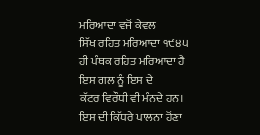ਮਰਿਆਦਾ ਵਜੋਂ ਕੇਵਲ
ਸਿੱਖ ਰਹਿਤ ਮਰਿਆਦਾ ੧੯੪੫
ਹੀ ਪੰਥਕ ਰਹਿਤ ਮਰਿਆਦਾ ਹੈ ਇਸ ਗਲ ਨੂੰ ਇਸ ਦੇ
ਕੱਟਰ ਵਿਰੌਧੀ ਵੀ ਮੰਨਦੇ ਹਨ। ਇਸ ਦੀ ਕਿੱਧਰੇ ਪਾਲਨਾ ਹੋਂਣਾ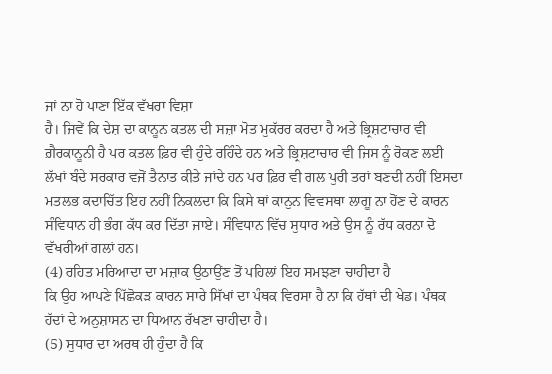ਜਾਂ ਨਾ ਹੋ ਪਾਣਾ ਇੱਕ ਵੱਖਰਾ ਵਿਸ਼ਾ
ਹੈ। ਜਿਵੇਂ ਕਿ ਦੇਸ਼ ਦਾ ਕਾਨੂਨ ਕਤਲ ਦੀ ਸਜ਼ਾ ਮੋਤ ਮੁਕੱਰਰ ਕਰਦਾ ਹੈ ਅਤੇ ਭ੍ਰਿਸ਼ਟਾਚਾਰ ਵੀ
ਗ਼ੈਰਕਾਨੂਨੀ ਹੈ ਪਰ ਕਤਲ ਫ਼ਿਰ ਵੀ ਹੁੰਦੇ ਰਹਿੰਦੇ ਹਨ ਅਤੇ ਭ੍ਰਿਸ਼ਟਾਚਾਰ ਵੀ ਜਿਸ ਨੂੰ ਰੋਕਣ ਲਈ
ਲੱਖਾਂ ਬੰਦੇ ਸਰਕਾਰ ਵਜੋਂ ਤੈਨਾਤ ਕੀਤੇ ਜਾਂਦੇ ਹਨ ਪਰ ਫ਼ਿਰ ਵੀ ਗਲ ਪੁਰੀ ਤਰਾਂ ਬਣਦੀ ਨਹੀਂ ਇਸਦਾ
ਮਤਲਭ ਕਦਾਚਿੱਤ ਇਹ ਨਹੀਂ ਨਿਕਲਦਾ ਕਿ ਕਿਸੇ ਥਾਂ ਕਾਨੁਨ ਵਿਵਸਥਾ ਲਾਗੂ ਨਾ ਹੋਂਣ ਦੇ ਕਾਰਨ
ਸੰਵਿਧਾਨ ਹੀ ਭੰਗ ਕੱਧ ਕਰ ਦਿੱਤਾ ਜਾਏ। ਸੰਵਿਧਾਨ ਵਿੱਚ ਸੁਧਾਰ ਅਤੇ ਉਸ ਨੂੰ ਰੱਧ ਕਰਨਾ ਦੋ
ਵੱਖਰੀਆਂ ਗਲਾਂ ਹਨ।
(4) ਰਹਿਤ ਮਰਿਆਦਾ ਦਾ ਮਜ਼ਾਕ ਉਠਾਉਂਣ ਤੋਂ ਪਹਿਲਾਂ ਇਹ ਸਮਝਣਾ ਚਾਹੀਦਾ ਹੈ
ਕਿ ਉਹ ਆਪਣੇ ਪਿੱਛੋਕੜ ਕਾਰਨ ਸਾਰੇ ਸਿੱਖਾਂ ਦਾ ਪੰਥਕ ਵਿਰਸਾ ਹੈ ਨਾ ਕਿ ਹੱਥਾਂ ਦੀ ਖੇਡ। ਪੰਥਕ
ਹੱਦਾਂ ਦੇ ਅਨੁਸ਼ਾਸਨ ਦਾ ਧਿਆਨ ਰੱਖਣਾ ਚਾਹੀਦਾ ਹੈ।
(5) ਸੁਧਾਰ ਦਾ ਅਰਥ ਹੀ ਹੁੰਦਾ ਹੈ ਕਿ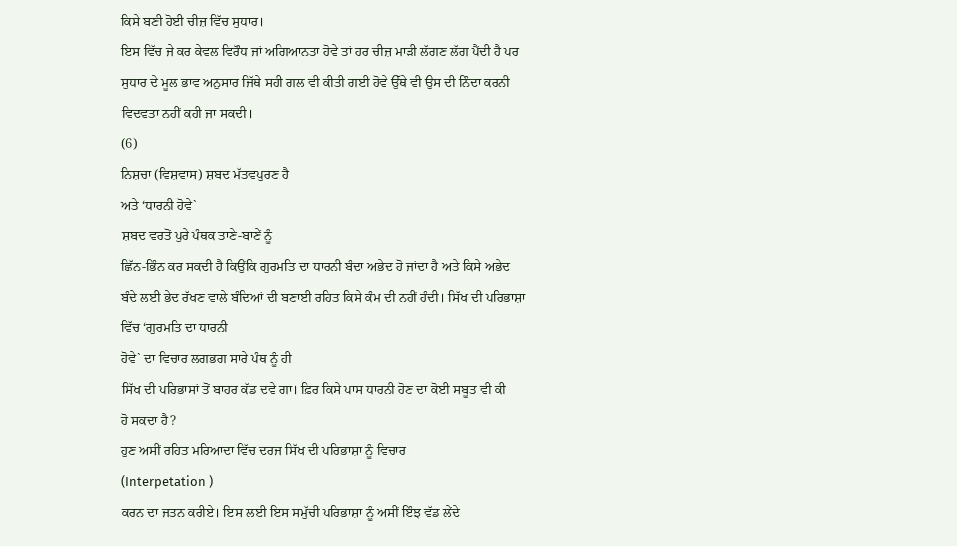ਕਿਸੇ ਬਣੀ ਹੋਈ ਚੀਜ਼ ਵਿੱਚ ਸੁਧਾਰ।
ਇਸ ਵਿੱਚ ਜੇ ਕਰ ਕੇਵਲ ਵਿਰੌਧ ਜਾਂ ਅਗਿਆਨਤਾ ਹੋਵੇ ਤਾਂ ਹਰ ਚੀਜ਼ ਮਾੜੀ ਲੱਗਣ ਲੱਗ ਪੈਂਦੀ ਹੈ ਪਰ
ਸੁਧਾਰ ਦੇ ਮੂਲ ਭਾਵ ਅਨੁਸਾਰ ਜਿੱਥੇ ਸਹੀ ਗਲ ਵੀ ਕੀਤੀ ਗਈ ਹੋਵੇ ਉੱਥੇ ਵੀ ਉਸ ਦੀ ਨਿੰਦਾ ਕਰਨੀ
ਵਿਦਵਤਾ ਨਹੀਂ ਕਹੀ ਜਾ ਸਕਦੀ।
(6)
ਨਿਸ਼ਚਾ (ਵਿਸ਼ਵਾਸ) ਸ਼ਬਦ ਮੱਤਵਪੁਰਣ ਹੈ
ਅਤੇ ‘ਧਾਰਨੀ ਹੋਵੇ`
ਸ਼ਬਦ ਵਰਤੋਂ ਪੁਰੇ ਪੰਥਕ ਤਾਣੇ-ਬਾਣੇਂ ਨੂੰ
ਛਿੱਨ-ਭਿੰਨ ਕਰ ਸਕਦੀ ਹੈ ਕਿਉਂਕਿ ਗੁਰਮਤਿ ਦਾ ਧਾਰਨੀ ਬੰਦਾ ਅਭੇਦ ਹੋ ਜਾਂਦਾ ਹੈ ਅਤੇ ਕਿਸੇ ਅਭੇਦ
ਬੰਦੇ ਲਈ ਭੇਦ ਰੱਖਣ ਵਾਲੇ ਬੰਦਿਆਂ ਦੀ ਬਣਾਈ ਰਹਿਤ ਕਿਸੇ ਕੰਮ ਦੀ ਨਹੀਂ ਹੰਦੀ। ਸਿੱਖ ਦੀ ਪਰਿਭਾਸ਼ਾ
ਵਿੱਚ ‘ਗੁਰਮਤਿ ਦਾ ਧਾਰਨੀ
ਹੋਵੇ` ਦਾ ਵਿਚਾਰ ਲਗਭਗ ਸਾਰੇ ਪੰਥ ਨੂੰ ਹੀ
ਸਿੱਖ ਦੀ ਪਰਿਭਾਸਾਂ ਤੋਂ ਬਾਹਰ ਕੱਡ ਦਵੇ ਗਾ। ਫ਼ਿਰ ਕਿਸੇ ਪਾਸ ਧਾਰਨੀ ਹੋਣ ਦਾ ਕੋਈ ਸਬੂਤ ਵੀ ਕੀ
ਹੋ ਸਕਦਾ ਹੈ?
ਹੁਣ ਅਸੀਂ ਰਹਿਤ ਮਰਿਆਦਾ ਵਿੱਚ ਦਰਜ ਸਿੱਖ ਦੀ ਪਰਿਭਾਸ਼ਾ ਨੂੰ ਵਿਚਾਰ
(Interpetation )
ਕਰਨ ਦਾ ਜਤਨ ਕਰੀਏ। ਇਸ ਲਈ ਇਸ ਸਮੁੱਚੀ ਪਰਿਭਾਸ਼ਾ ਨੂੰ ਅਸੀਂ ਇੰਝ ਵੱਡ ਲੇਂਦੇ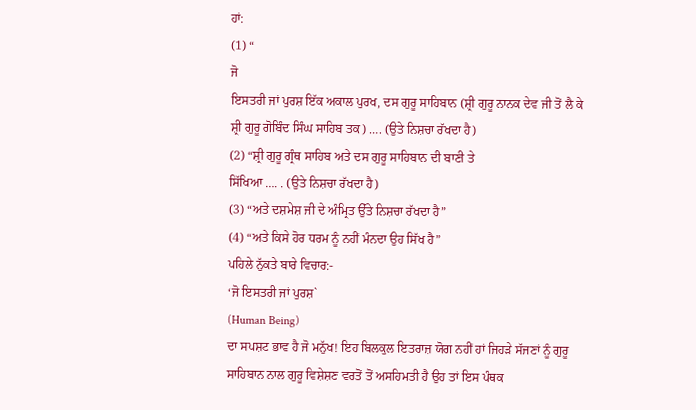ਹਾਂ:
(1) “
ਜੋ
ਇਸਤਰੀ ਜਾਂ ਪੁਰਸ਼ ਇੱਕ ਅਕਾਲ ਪੁਰਖ, ਦਸ ਗੁਰੂ ਸਾਹਿਬਾਨ (ਸ਼੍ਰੀ ਗੁਰੂ ਨਾਨਕ ਦੇਵ ਜੀ ਤੋਂ ਲੈ ਕੇ
ਸ਼੍ਰੀ ਗੁਰੂ ਗੋਬਿੰਦ ਸਿੰਘ ਸਾਹਿਬ ਤਕ) …. (ਉਤੇ ਨਿਸ਼ਚਾ ਰੱਖਦਾ ਹੈ)
(2) “ਸ਼੍ਰੀ ਗੁਰੂ ਗ੍ਰੰਥ ਸਾਹਿਬ ਅਤੇ ਦਸ ਗੁਰੂ ਸਾਹਿਬਾਨ ਦੀ ਬਾਣੀ ਤੇ
ਸਿੱਖਿਆ …. . (ਉਤੇ ਨਿਸ਼ਚਾ ਰੱਖਦਾ ਹੈ)
(3) “ਅਤੇ ਦਸ਼ਮੇਸ਼ ਜੀ ਦੇ ਅੰਮ੍ਰਿਤ ਉੱਤੇ ਨਿਸ਼ਚਾ ਰੱਖਦਾ ਹੈ”
(4) “ਅਤੇ ਕਿਸੇ ਹੋਰ ਧਰਮ ਨੂੰ ਨਹੀਂ ਮੰਨਦਾ ਉਹ ਸਿੱਖ ਹੈ”
ਪਹਿਲੇ ਨੁੱਕਤੇ ਬਾਰੇ ਵਿਚਾਰ:-
‘ਜੋ ਇਸਤਰੀ ਜਾਂ ਪੁਰਸ਼`
(Human Being)
ਦਾ ਸਪਸ਼ਟ ਭਾਵ ਹੈ ਜੋ ਮਨੁੱਖ! ਇਹ ਬਿਲਕੁਲ ਇਤਰਾਜ਼ ਯੋਗ ਨਹੀਂ ਹਾਂ ਜਿਹੜੇ ਸੱਜਣਾਂ ਨੂੰ ਗੁਰੂ
ਸਾਹਿਬਾਨ ਨਾਲ ਗੁਰੂ ਵਿਸ਼ੇਸ਼ਣ ਵਰਤੋਂ ਤੋਂ ਅਸਹਿਮਤੀ ਹੈ ਉਹ ਤਾਂ ਇਸ ਪੰਥਕ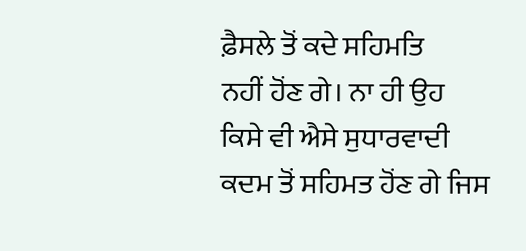ਫ਼ੈਸਲੇ ਤੋਂ ਕਦੇ ਸਹਿਮਤਿ
ਨਹੀਂ ਹੋਂਣ ਗੇ। ਨਾ ਹੀ ਉਹ ਕਿਸੇ ਵੀ ਐਸੇ ਸੁਧਾਰਵਾਦੀ ਕਦਮ ਤੋਂ ਸਹਿਮਤ ਹੋਂਣ ਗੇ ਜਿਸ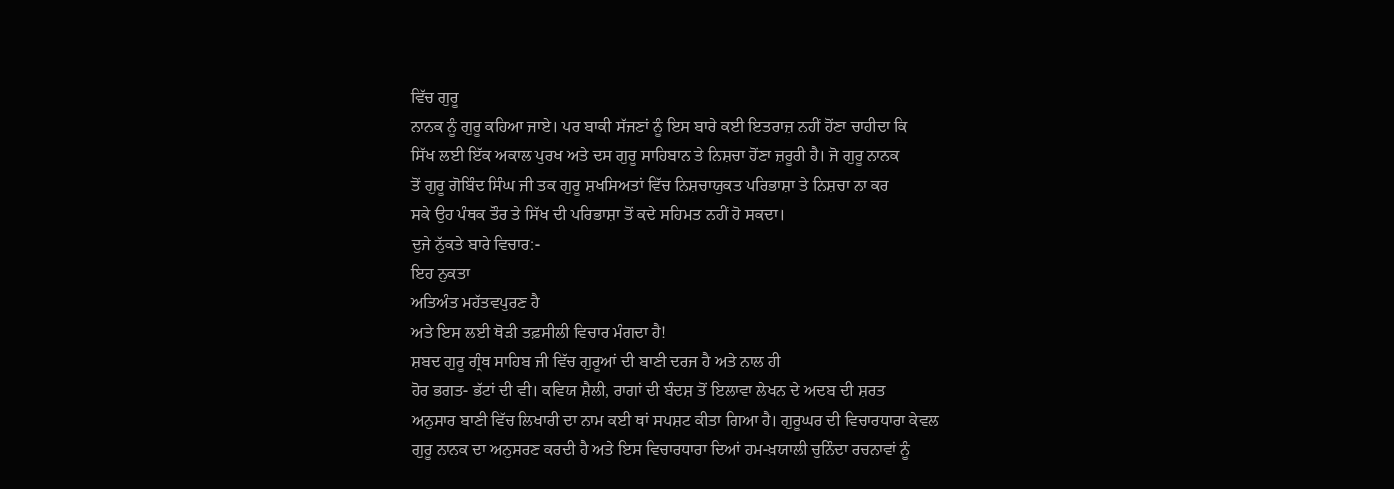ਵਿੱਚ ਗੁਰੂ
ਨਾਨਕ ਨੂੰ ਗੁਰੂ ਕਹਿਆ ਜਾਏ। ਪਰ ਬਾਕੀ ਸੱਜਣਾਂ ਨੂੰ ਇਸ ਬਾਰੇ ਕਈ ਇਤਰਾਜ਼ ਨਹੀਂ ਹੋਂਣਾ ਚਾਹੀਦਾ ਕਿ
ਸਿੱਖ ਲਈ ਇੱਕ ਅਕਾਲ ਪੁਰਖ ਅਤੇ ਦਸ ਗੁਰੂ ਸਾਹਿਬਾਨ ਤੇ ਨਿਸ਼ਚਾ ਹੋਂਣਾ ਜ਼ਰੂਰੀ ਹੈ। ਜੋ ਗੁਰੂ ਨਾਨਕ
ਤੋਂ ਗੁਰੂ ਗੋਬਿੰਦ ਸਿੰਘ ਜੀ ਤਕ ਗੁਰੂ ਸ਼ਖਸਿਅਤਾਂ ਵਿੱਚ ਨਿਸ਼ਚਾਯੁਕਤ ਪਰਿਭਾਸ਼ਾ ਤੇ ਨਿਸ਼ਚਾ ਨਾ ਕਰ
ਸਕੇ ਉਹ ਪੰਥਕ ਤੌਰ ਤੇ ਸਿੱਖ ਦੀ ਪਰਿਭਾਸ਼ਾ ਤੋਂ ਕਦੇ ਸਹਿਮਤ ਨਹੀਂ ਹੋ ਸਕਦਾ।
ਦੁਜੇ ਨੁੱਕਤੇ ਬਾਰੇ ਵਿਚਾਰ:-
ਇਹ ਨੁਕਤਾ
ਅਤਿਅੰਤ ਮਹੱਤਵਪੁਰਣ ਹੈ
ਅਤੇ ਇਸ ਲਈ ਥੋੜੀ ਤਫ਼ਸੀਲੀ ਵਿਚਾਰ ਮੰਗਦਾ ਹੈ!
ਸ਼ਬਦ ਗੁਰੂ ਗ੍ਰੰਥ ਸਾਹਿਬ ਜੀ ਵਿੱਚ ਗੁਰੂਆਂ ਦੀ ਬਾਣੀ ਦਰਜ ਹੈ ਅਤੇ ਨਾਲ ਹੀ
ਹੋਰ ਭਗਤ- ਭੱਟਾਂ ਦੀ ਵੀ। ਕਵਿਯ ਸ਼ੈਲੀ, ਰਾਗਾਂ ਦੀ ਬੰਦਸ਼ ਤੋਂ ਇਲਾਵਾ ਲੇਖਨ ਦੇ ਅਦਬ ਦੀ ਸ਼ਰਤ
ਅਨੁਸਾਰ ਬਾਣੀ ਵਿੱਚ ਲਿਖਾਰੀ ਦਾ ਨਾਮ ਕਈ ਥਾਂ ਸਪਸ਼ਟ ਕੀਤਾ ਗਿਆ ਹੈ। ਗੁਰੂਘਰ ਦੀ ਵਿਚਾਰਧਾਰਾ ਕੇਵਲ
ਗੁਰੂ ਨਾਨਕ ਦਾ ਅਨੁਸਰਣ ਕਰਦੀ ਹੈ ਅਤੇ ਇਸ ਵਿਚਾਰਧਾਰਾ ਦਿਆਂ ਹਮ-ਖ਼ਯਾਲੀ ਚੁਨਿੰਦਾ ਰਚਨਾਵਾਂ ਨੂੰ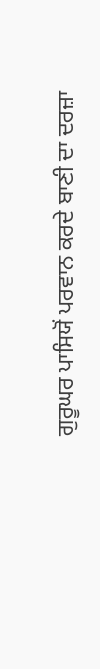ਗੁਰੂਘਰ ਪਾਸਿਯੋਂ ਪਰਵਾਨ ਕਰਦੇ ਬਾਣੀ ਦਾ ਦਰਜ਼ਾ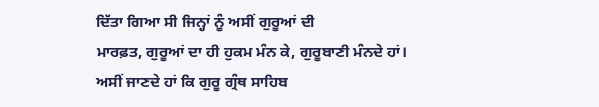ਦਿੱਤਾ ਗਿਆ ਸੀ ਜਿਨ੍ਹਾਂ ਨੂੰ ਅਸੀਂ ਗੁਰੂਆਂ ਦੀ
ਮਾਰਫ਼ਤ, ਗੁਰੂਆਂ ਦਾ ਹੀ ਹੁਕਮ ਮੰਨ ਕੇ, ਗੁਰੂਬਾਣੀ ਮੰਨਦੇ ਹਾਂ।
ਅਸੀਂ ਜਾਣਦੇ ਹਾਂ ਕਿ ਗੁਰੂ ਗ੍ਰੰਥ ਸਾਹਿਬ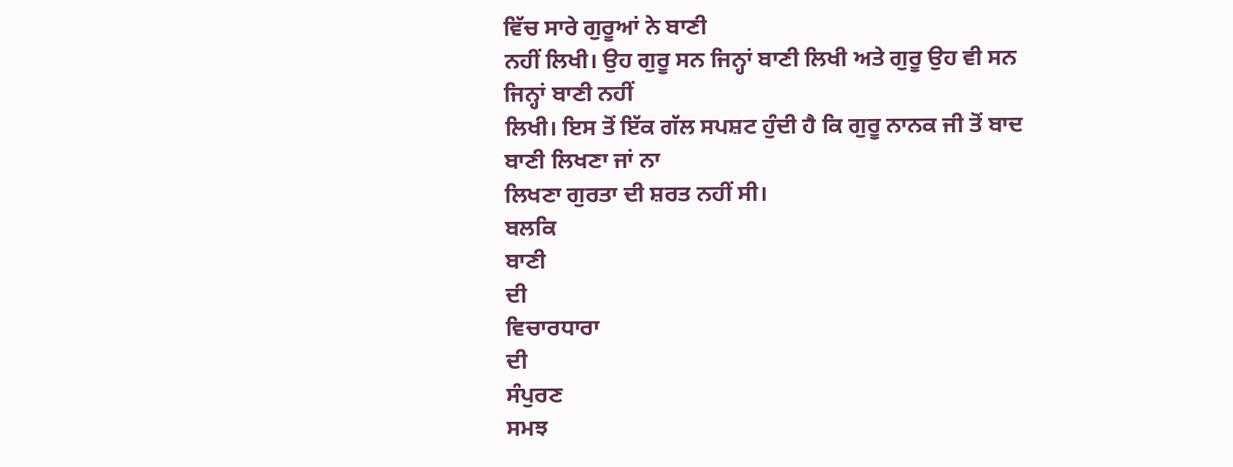ਵਿੱਚ ਸਾਰੇ ਗੁਰੂਆਂ ਨੇ ਬਾਣੀ
ਨਹੀਂ ਲਿਖੀ। ਉਹ ਗੁਰੂ ਸਨ ਜਿਨ੍ਹਾਂ ਬਾਣੀ ਲਿਖੀ ਅਤੇ ਗੁਰੂ ਉਹ ਵੀ ਸਨ ਜਿਨ੍ਹਾਂ ਬਾਣੀ ਨਹੀਂ
ਲਿਖੀ। ਇਸ ਤੋਂ ਇੱਕ ਗੱਲ ਸਪਸ਼ਟ ਹੁੰਦੀ ਹੈ ਕਿ ਗੁਰੂ ਨਾਨਕ ਜੀ ਤੋਂ ਬਾਦ ਬਾਣੀ ਲਿਖਣਾ ਜਾਂ ਨਾ
ਲਿਖਣਾ ਗੁਰਤਾ ਦੀ ਸ਼ਰਤ ਨਹੀਂ ਸੀ।
ਬਲਕਿ
ਬਾਣੀ
ਦੀ
ਵਿਚਾਰਧਾਰਾ
ਦੀ
ਸੰਪੁਰਣ
ਸਮਝ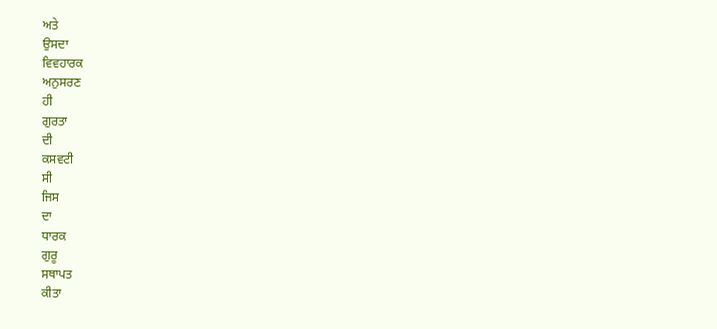ਅਤੇ
ਉਸਦਾ
ਵਿਵਹਾਰਕ
ਅਨੁਸਰਣ
ਹੀ
ਗੁਰਤਾ
ਦੀ
ਕਸਵਟੀ
ਸੀ
ਜਿਸ
ਦਾ
ਧਾਰਕ
ਗੁਰੂ
ਸਥਾਪਤ
ਕੀਤਾ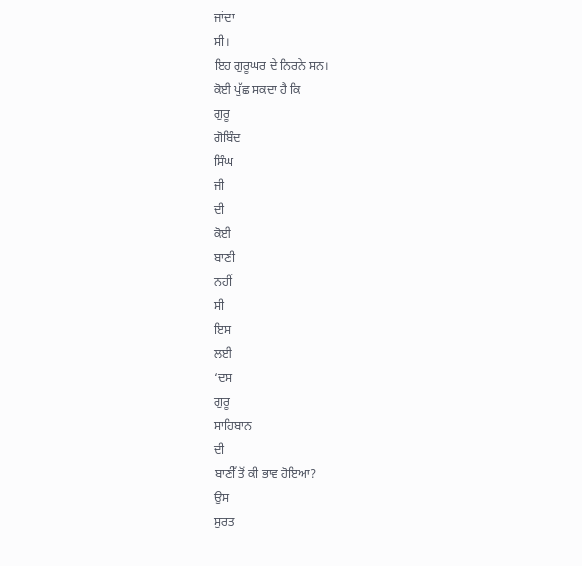ਜਾਂਦਾ
ਸੀ।
ਇਹ ਗੁਰੂਘਰ ਦੇ ਨਿਰਨੇ ਸਨ।
ਕੋਈ ਪੁੱਛ ਸਕਦਾ ਹੈ ਕਿ
ਗੁਰੂ
ਗੋਬਿੰਦ
ਸਿੰਘ
ਜੀ
ਦੀ
ਕੋਈ
ਬਾਣੀ
ਨਹੀਂ
ਸੀ
ਇਸ
ਲਈ
‘ਦਸ
ਗੁਰੂ
ਸਾਹਿਬਾਨ
ਦੀ
ਬਾਣੀੱ ਤੋਂ ਕੀ ਭਾਵ ਹੋਇਆ?
ਉਸ
ਸੁਰਤ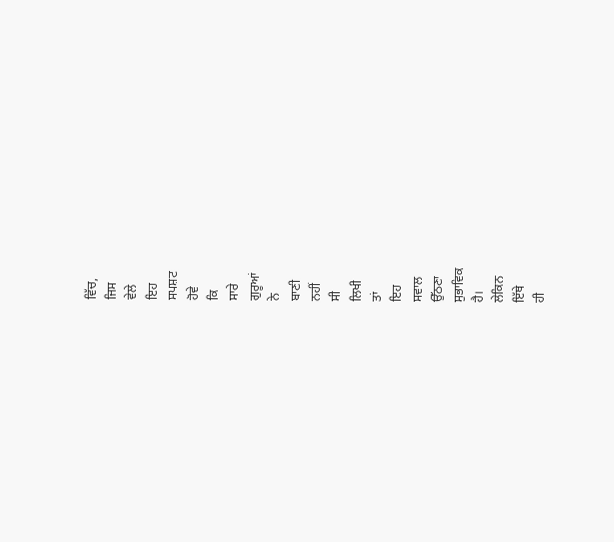ਵਿੱਚ,
ਜਿਸ
ਵੇਲੇ
ਇਹ
ਸਪਸ਼ਟ
ਹੋਵੇ
ਕਿ
ਸਾਰੇ
ਗੁਰੂਆਂ
ਨੇ
ਬਾਣੀ
ਨਹੀਂ
ਸੀ
ਲਿਖੀ
ਤਾਂ
ਇਹ
ਸਵਾਲ
ਉੱਠਣਾ
ਸੁਭਾਵਿਕ
ਹੈ।
ਲੇਕਿਨ
ਇੱਥੇ
ਹੀ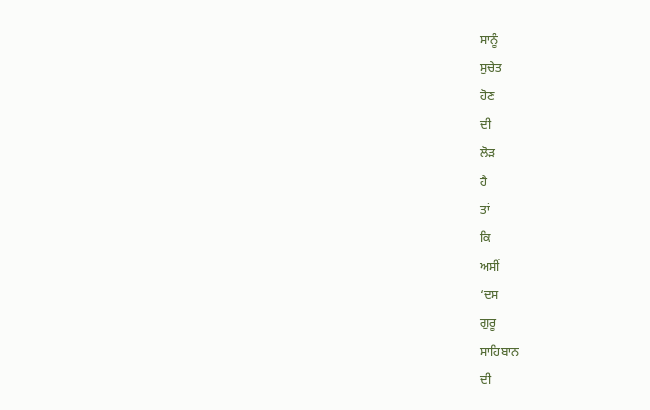ਸਾਨੂੰ
ਸੁਚੇਤ
ਹੋਣ
ਦੀ
ਲੋੜ
ਹੈ
ਤਾਂ
ਕਿ
ਅਸੀਂ
‘ਦਸ
ਗੁਰੂ
ਸਾਹਿਬਾਨ
ਦੀ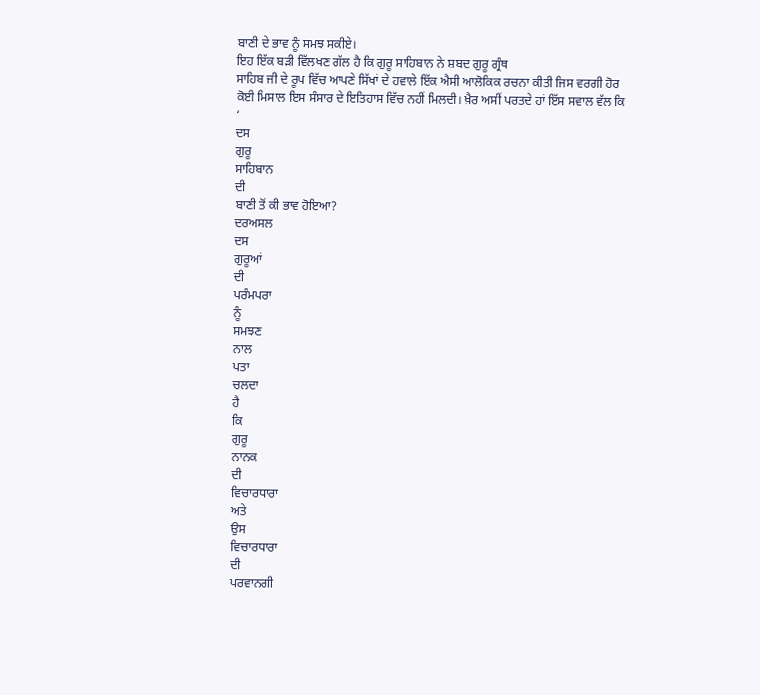ਬਾਣੀ ਦੇ ਭਾਵ ਨੂੰ ਸਮਝ ਸਕੀਏ।
ਇਹ ਇੱਕ ਬੜੀ ਵਿੱਲਖਣ ਗੱਲ ਹੈ ਕਿ ਗੁਰੂ ਸਾਹਿਬਾਨ ਨੇ ਸ਼ਬਦ ਗੁਰੂ ਗ੍ਰੰਥ
ਸਾਹਿਬ ਜੀ ਦੇ ਰੂਪ ਵਿੱਚ ਆਪਣੇ ਸਿੱਖਾਂ ਦੇ ਹਵਾਲੇ ਇੱਕ ਐਸੀ ਆਲੋਕਿਕ ਰਚਨਾ ਕੀਤੀ ਜਿਸ ਵਰਗੀ ਹੋਰ
ਕੋਈ ਮਿਸਾਲ ਇਸ ਸੰਸਾਰ ਦੇ ਇਤਿਹਾਸ ਵਿੱਚ ਨਹੀਂ ਮਿਲਦੀ। ਖ਼ੈਰ ਅਸੀਂ ਪਰਤਦੇ ਹਾਂ ਇੱਸ ਸਵਾਲ ਵੱਲ ਕਿ
‘
ਦਸ
ਗੁਰੂ
ਸਾਹਿਬਾਨ
ਦੀ
ਬਾਣੀ ਤੋਂ ਕੀ ਭਾਵ ਹੋਇਆ?
ਦਰਅਸਲ
ਦਸ
ਗੁਰੂਆਂ
ਦੀ
ਪਰੰਮਪਰਾ
ਨੂੰ
ਸਮਝਣ
ਨਾਲ
ਪਤਾ
ਚਲਦਾ
ਹੈ
ਕਿ
ਗੁਰੂ
ਨਾਨਕ
ਦੀ
ਵਿਚਾਰਧਾਰਾ
ਅਤੇ
ਉਸ
ਵਿਚਾਰਧਾਰਾ
ਦੀ
ਪਰਵਾਨਗੀ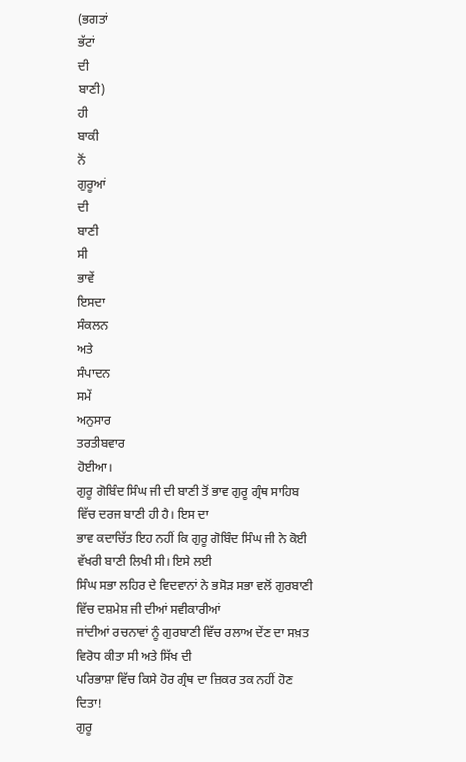(ਭਗਤਾਂ
ਭੱਟਾਂ
ਦੀ
ਬਾਣੀ)
ਹੀ
ਬਾਕੀ
ਨੋਂ
ਗੁਰੂਆਂ
ਦੀ
ਬਾਣੀ
ਸੀ
ਭਾਵੇਂ
ਇਸਦਾ
ਸੰਕਲਨ
ਅਤੇ
ਸੰਪਾਦਨ
ਸਮੇਂ
ਅਨੁਸਾਰ
ਤਰਤੀਬਵਾਰ
ਹੋਈਆ।
ਗੁਰੂ ਗੋਬਿੰਦ ਸਿੰਘ ਜੀ ਦੀ ਬਾਣੀ ਤੋਂ ਭਾਵ ਗੁਰੂ ਗ੍ਰੰਥ ਸਾਹਿਬ ਵਿੱਚ ਦਰਜ ਬਾਣੀ ਹੀ ਹੈ। ਇਸ ਦਾ
ਭਾਵ ਕਦਾਚਿੱਤ ਇਹ ਨਹੀਂ ਕਿ ਗੁਰੂ ਗੋਬਿੰਦ ਸਿੰਘ ਜੀ ਨੇ ਕੋਈ ਵੱਖਰੀ ਬਾਣੀ ਲਿਖੀ ਸੀ। ਇਸੇ ਲਈ
ਸਿੰਘ ਸਭਾ ਲਹਿਰ ਦੇ ਵਿਦਵਾਨਾਂ ਨੇ ਭਸੋੜ ਸਭਾ ਵਲੋਂ ਗੁਰਬਾਣੀ ਵਿੱਚ ਦਸ਼ਮੇਸ਼ ਜੀ ਦੀਆਂ ਸਵੀਕਾਰੀਆਂ
ਜਾਂਦੀਆਂ ਰਚਨਾਵਾਂ ਨੂੰ ਗੁਰਬਾਣੀ ਵਿੱਚ ਰਲਾਅ ਦੇਂਣ ਦਾ ਸਖ਼ਤ ਵਿਰੋਧ ਕੀਤਾ ਸੀ ਅਤੇ ਸਿੱਖ ਦੀ
ਪਰਿਭਾਸ਼ਾ ਵਿੱਚ ਕਿਸੇ ਹੋਰ ਗ੍ਰੰਥ ਦਾ ਜ਼ਿਕਰ ਤਕ ਨਹੀਂ ਹੋਣ ਦਿਤਾ!
ਗੁਰੂ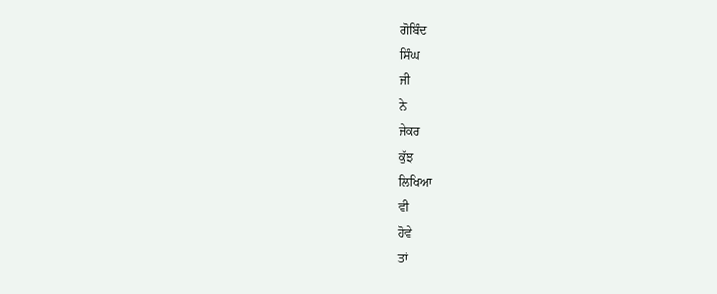ਗੋਬਿੰਦ
ਸਿੰਘ
ਜੀ
ਨੇ
ਜੇਕਰ
ਕੁੱਝ
ਲਿਖਿਆ
ਵੀ
ਹੋਵੇ
ਤਾਂ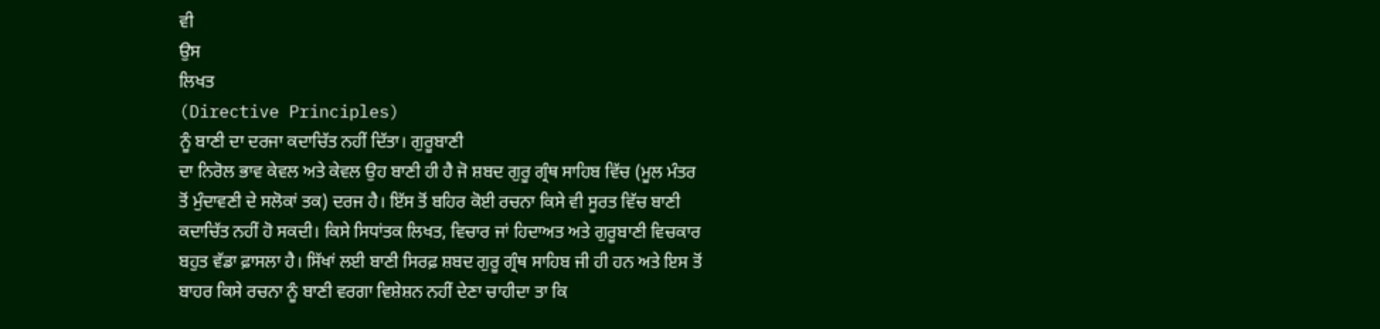ਵੀ
ਉਸ
ਲਿਖਤ
(Directive Principles)
ਨੂੰ ਬਾਣੀ ਦਾ ਦਰਜਾ ਕਦਾਚਿੱਤ ਨਹੀਂ ਦਿੱਤਾ। ਗੁਰੂਬਾਣੀ
ਦਾ ਨਿਰੋਲ ਭਾਵ ਕੇਵਲ ਅਤੇ ਕੇਵਲ ਉਹ ਬਾਣੀ ਹੀ ਹੈ ਜੋ ਸ਼ਬਦ ਗੁਰੂ ਗ੍ਰੰਥ ਸਾਹਿਬ ਵਿੱਚ (ਮੂਲ ਮੰਤਰ
ਤੋਂ ਮੁੰਦਾਵਣੀ ਦੇ ਸਲੋਕਾਂ ਤਕ) ਦਰਜ ਹੈ। ਇੱਸ ਤੋਂ ਬਹਿਰ ਕੋਈ ਰਚਨਾ ਕਿਸੇ ਵੀ ਸੂਰਤ ਵਿੱਚ ਬਾਣੀ
ਕਦਾਚਿੱਤ ਨਹੀਂ ਹੋ ਸਕਦੀ। ਕਿਸੇ ਸਿਧਾਂਤਕ ਲਿਖਤ, ਵਿਚਾਰ ਜਾਂ ਹਿਦਾਅਤ ਅਤੇ ਗੁਰੂਬਾਣੀ ਵਿਚਕਾਰ
ਬਹੁਤ ਵੱਡਾ ਫ਼ਾਸਲਾ ਹੈ। ਸਿੱਖਾਂ ਲਈ ਬਾਣੀ ਸਿਰਫ਼ ਸ਼ਬਦ ਗੁਰੂ ਗ੍ਰੰਥ ਸਾਹਿਬ ਜੀ ਹੀ ਹਨ ਅਤੇ ਇਸ ਤੋਂ
ਬਾਹਰ ਕਿਸੇ ਰਚਨਾ ਨੂੰ ਬਾਣੀ ਵਰਗਾ ਵਿਸ਼ੇਸ਼ਨ ਨਹੀਂ ਦੇਣਾ ਚਾਹੀਦਾ ਤਾ ਕਿ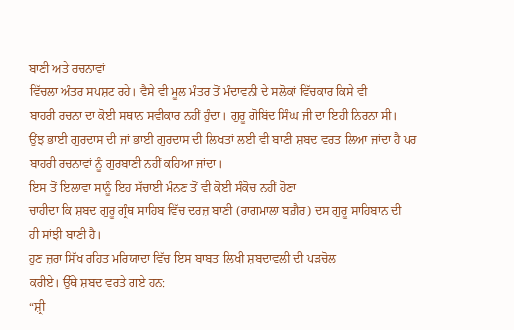ਬਾਣੀ ਅਤੇ ਰਚਨਾਵਾਂ
ਵਿੱਚਲਾ ਅੰਤਰ ਸਪਸ਼ਟ ਰਹੇ। ਵੈਸੇ ਵੀ ਮੂਲ ਮੰਤਰ ਤੋਂ ਮੰਦਾਵਨੀ ਦੇ ਸਲੋਕਾਂ ਵਿੱਚਕਾਰ ਕਿਸੇ ਵੀ
ਬਾਹਰੀ ਰਚਨਾ ਦਾ ਕੋਈ ਸਥਾਨ ਸਵੀਕਾਰ ਨਹੀਂ ਹੁੰਦਾ। ਗੁਰੂ ਗੋਬਿਂਦ ਸਿੰਘ ਜੀ ਦਾ ਇਹੀ ਨਿਰਨਾ ਸੀ।
ਉਂਝ ਭਾਈ ਗੁਰਦਾਸ ਦੀ ਜਾਂ ਭਾਈ ਗੁਰਦਾਸ ਦੀ ਲਿਖਤਾਂ ਲਈ ਵੀ ਬਾਣੀ ਸ਼ਬਦ ਵਰਤ ਲਿਆ ਜਾਂਦਾ ਹੈ ਪਰ
ਬਾਹਰੀ ਰਚਨਾਵਾਂ ਨੂੰ ਗੁਰਬਾਣੀ ਨਹੀਂ ਕਹਿਆ ਜਾਂਦਾ।
ਇਸ ਤੋਂ ਇਲਾਵਾ ਸਾਨੂੰ ਇਹ ਸੱਚਾਈ ਮੰਨਣ ਤੋਂ ਵੀ ਕੋਈ ਸੰਕੋਚ ਨਹੀਂ ਹੋਣਾ
ਚਾਹੀਦਾ ਕਿ ਸ਼ਬਦ ਗੁਰੂ ਗ੍ਰੰਥ ਸਾਹਿਬ ਵਿੱਚ ਦਰਜ਼ ਬਾਣੀ (ਰਾਗਮਾਲਾ ਬਗ਼ੈਰ) ਦਸ ਗੁਰੂ ਸਾਹਿਬਾਨ ਦੀ
ਹੀ ਸਾਂਝੀ ਬਾਣੀ ਹੈ।
ਹੁਣ ਜ਼ਰਾ ਸਿੱਖ ਰਹਿਤ ਮਰਿਯਾਦਾ ਵਿੱਚ ਇਸ ਬਾਬਤ ਲਿਖੀ ਸ਼ਬਦਾਵਲੀ ਦੀ ਪੜਚੋਲ
ਕਰੀਏ। ਉੱਥੇ ਸ਼ਬਦ ਵਰਤੇ ਗਏ ਹਨ:
“ਸ਼੍ਰੀ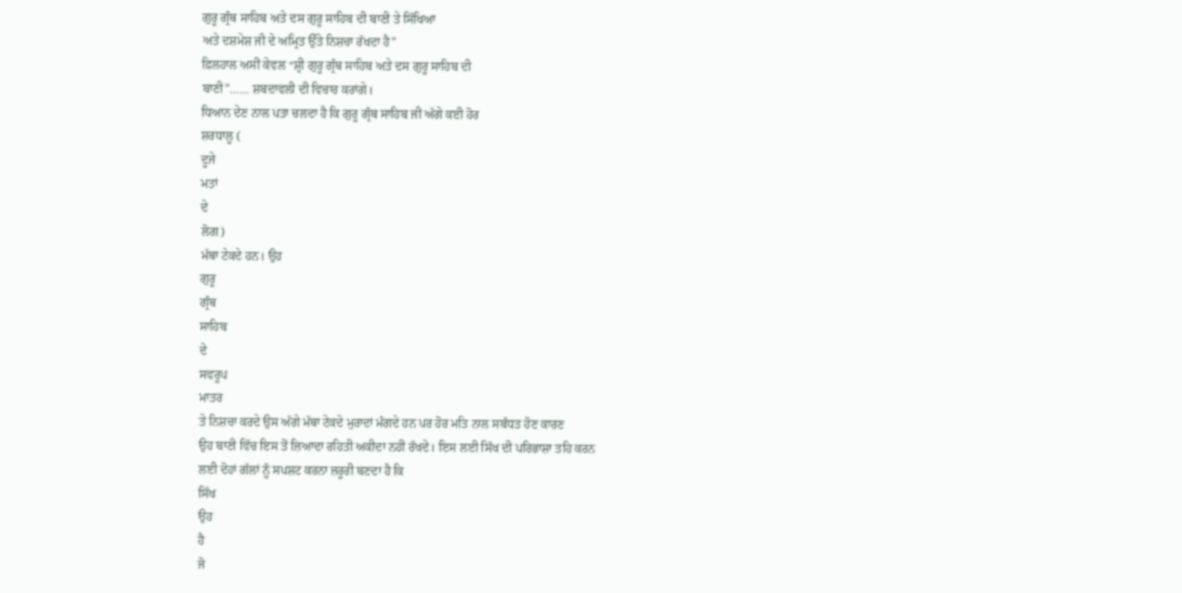ਗੁਰੂ ਗ੍ਰੰਥ ਸਾਹਿਬ ਅਤੇ ਦਸ ਗੁਰੂ ਸਾਹਿਬ ਦੀ ਬਾਣੀ ਤੇ ਸਿੱਖਿਆ
ਅਤੇ ਦਸ਼ਮੇਸ਼ ਜੀ ਦੇ ਅਮ੍ਰਿਤ ਉੱਤੇ ਨਿਸ਼ਚਾ ਰੱਖਦਾ ਹੈ”
ਫ਼ਿਲਹਾਲ ਅਸੀਂ ਕੇਵਲ “ਸ਼੍ਰੀ ਗੁਰੂ ਗ੍ਰੰਥ ਸਾਹਿਬ ਅਤੇ ਦਸ ਗੁਰੂ ਸਾਹਿਬ ਦੀ
ਬਾਣੀ”…… ਸ਼ਬਦਾਵਲੀ ਦੀ ਵਿਚਾਰ ਕਰਾਂਗੇ।
ਧਿਆਨ ਦੇਣ ਨਾਲ ਪਤਾ ਚਲਦਾ ਹੈ ਕਿ ਗੁਰੂ ਗ੍ਰੰਥ ਸਾਹਿਬ ਜੀ ਅੱਗੇ ਕਈ ਹੋਰ
ਸ਼ਰਧਾਲੂ (
ਦੂਜੇ
ਮਤਾਂ
ਦੇ
ਲੋਗ)
ਮੱਥਾ ਟੇਕਦੇ ਹਨ। ਉਹ
ਗੁਰੂ
ਗ੍ਰੰਥ
ਸਾਹਿਬ
ਦੇ
ਸਵਰੂਪ
ਮਾਤਰ
ਤੇ ਨਿਸ਼ਚਾ ਕਰਦੇ ਉਸ ਅੱਗੇ ਮੱਥਾ ਟੇਕਦੇ ਮੁਰਾਦਾਂ ਮੰਗਦੇ ਹਨ ਪਰ ਹੋਰ ਮਤਿ ਨਾਲ ਸਬੰਧਤ ਹੋਣ ਕਾਰਣ
ਉਹ ਬਾਣੀ ਵਿੱਚ ਇਸ ਤੋਂ ਜ਼ਿਆਦਾ ਰਹਿਤੀ ਅਕੀਦਾ ਨਹੀਂ ਰੱਖਦੇ। ਇਸ ਲਈ ਸਿੱਖ ਦੀ ਪਰਿਭਾਸ਼ਾ ਤਹਿ ਕਰਨ
ਲਈ ਦੋਹਾਂ ਗੱਲਾਂ ਨੂੰ ਸਪਸ਼ਟ ਕਰਨਾ ਜ਼ਰੂਰੀ ਬਣਦਾ ਹੈ ਕਿ
ਸਿੱਖ
ਉਹ
ਹੈ
ਜੋ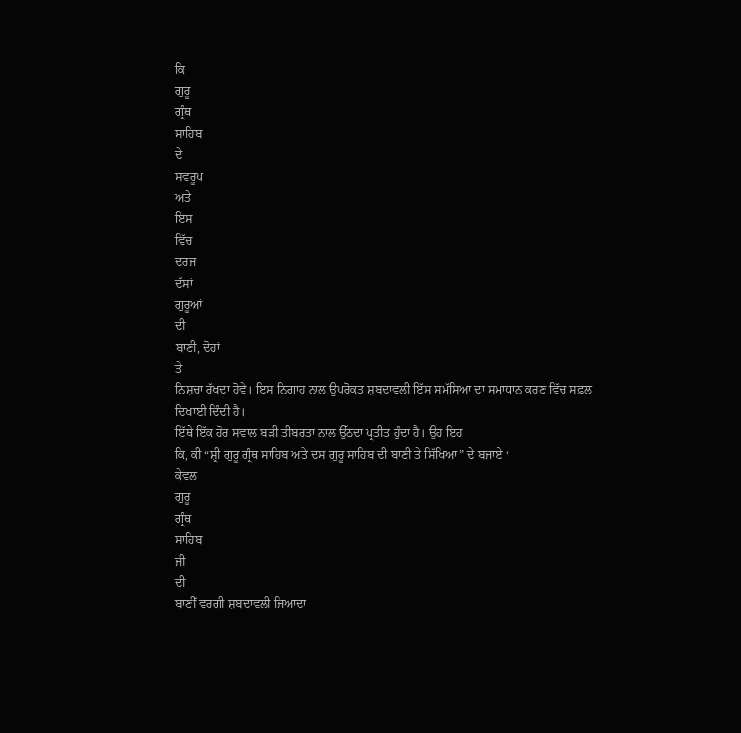ਕਿ
ਗੁਰੂ
ਗ੍ਰੰਥ
ਸਾਹਿਬ
ਦੇ
ਸਵਰੂਪ
ਅਤੇ
ਇਸ
ਵਿੱਚ
ਦਰਜ
ਦੱਸਾਂ
ਗੁਰੂਆਂ
ਦੀ
ਬਾਣੀ, ਦੋਹਾਂ
ਤੇ
ਨਿਸ਼ਚਾ ਰੱਖਦਾ ਹੋਵੇ। ਇਸ ਨਿਗਾਹ ਨਾਲ ਉਪਰੋਕਤ ਸ਼ਬਦਾਵਲੀ ਇੱਸ ਸਮੱਸਿਆ ਦਾ ਸਮਾਧਾਨ ਕਰਣ ਵਿੱਚ ਸਫ਼ਲ
ਦਿਖਾਈ ਦਿੰਦੀ ਹੈ।
ਇੱਥੇ ਇੱਕ ਹੋਰ ਸਵਾਲ ਬੜੀ ਤੀਬਰਤਾ ਨਾਲ ਉੱਠਦਾ ਪ੍ਰਤੀਤ ਹੁੰਦਾ ਹੈ। ਉਹ ਇਹ
ਕਿ, ਕੀ “ਸ਼੍ਰੀ ਗੁਰੂ ਗ੍ਰੰਥ ਸਾਹਿਬ ਅਤੇ ਦਸ ਗੁਰੂ ਸਾਹਿਬ ਦੀ ਬਾਣੀ ਤੇ ਸਿੱਖਿਆ” ਦੇ ਬਜਾਏ ‘
ਕੇਵਲ
ਗੁਰੂ
ਗ੍ਰੰਥ
ਸਾਹਿਬ
ਜੀ
ਦੀ
ਬਾਣੀੱ ਵਰਗੀ ਸ਼ਬਦਾਵਲੀ ਜਿਆਦਾ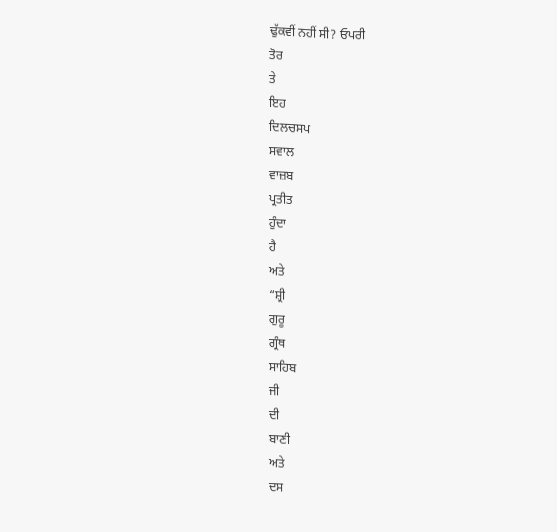ਢੁੱਕਵੀਂ ਨਹੀਂ ਸੀ? ਓਪਰੀ
ਤੋਰ
ਤੇ
ਇਹ
ਦਿਲਚਸਪ
ਸਵਾਲ
ਵਾਜ਼ਬ
ਪ੍ਰਤੀਤ
ਹੁੰਦਾ
ਹੈ
ਅਤੇ
“ਸ਼੍ਰੀ
ਗੁਰੂ
ਗ੍ਰੰਥ
ਸਾਹਿਬ
ਜੀ
ਦੀ
ਬਾਣੀ
ਅਤੇ
ਦਸ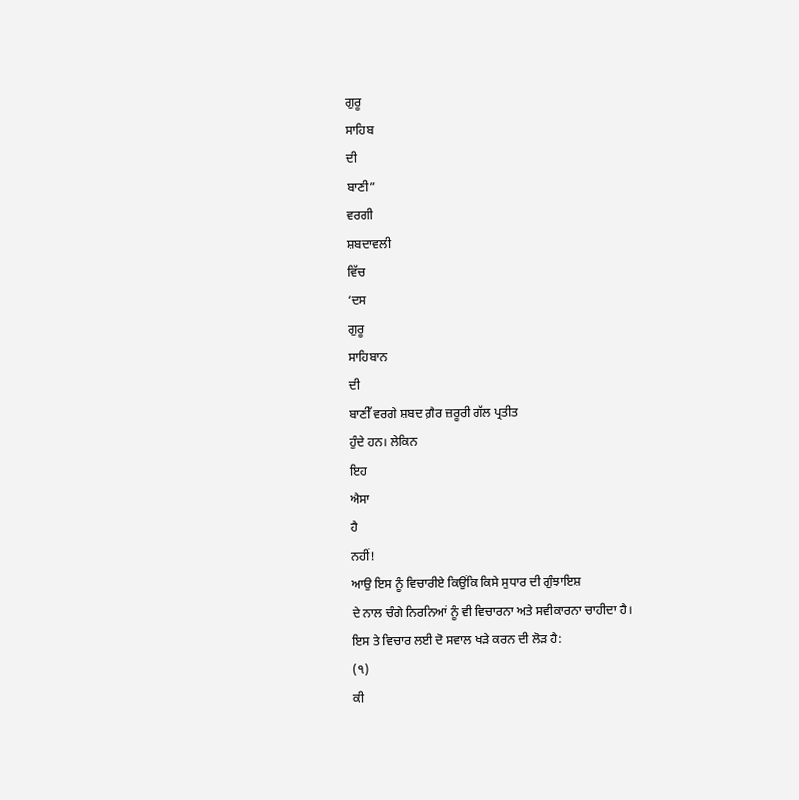ਗੁਰੂ
ਸਾਹਿਬ
ਦੀ
ਬਾਣੀ”
ਵਰਗੀ
ਸ਼ਬਦਾਵਲੀ
ਵਿੱਚ
‘ਦਸ
ਗੁਰੂ
ਸਾਹਿਬਾਨ
ਦੀ
ਬਾਣੀੱ ਵਰਗੇ ਸ਼ਬਦ ਗ਼ੈਰ ਜ਼ਰੂਰੀ ਗੱਲ ਪ੍ਰਤੀਤ
ਹੁੰਦੇ ਹਨ। ਲੇਕਿਨ
ਇਹ
ਐਸਾ
ਹੈ
ਨਹੀਂ!
ਆਉ ਇਸ ਨੂੰ ਵਿਚਾਰੀਏ ਕਿਉਂਕਿ ਕਿਸੇ ਸੁਧਾਰ ਦੀ ਗੁੰਝਾਇਸ਼
ਦੇ ਨਾਲ ਚੰਗੇ ਨਿਰਨਿਆਂ ਨੂੰ ਵੀ ਵਿਚਾਰਨਾ ਅਤੇ ਸਵੀਕਾਰਨਾ ਚਾਹੀਦਾ ਹੈ।
ਇਸ ਤੇ ਵਿਚਾਰ ਲਈ ਦੋ ਸਵਾਲ ਖੜੇ ਕਰਨ ਦੀ ਲੋੜ ਹੈ:
(੧)
ਕੀ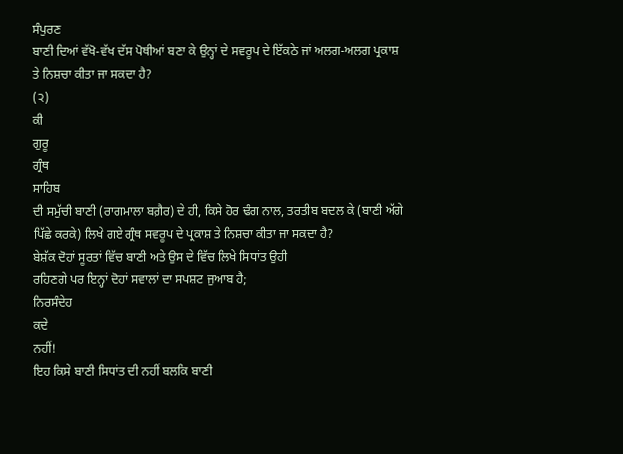ਸੰਪੁਰਣ
ਬਾਣੀ ਦਿਆਂ ਵੱਖੋ-ਵੱਖ ਦੱਸ ਪੋਥੀਆਂ ਬਣਾ ਕੇ ਉਨ੍ਹਾਂ ਦੇ ਸਵਰੂਪ ਦੇ ਇੱਕਠੇ ਜਾਂ ਅਲਗ-ਅਲਗ ਪ੍ਰਕਾਸ਼
ਤੇ ਨਿਸ਼ਚਾ ਕੀਤਾ ਜਾ ਸਕਦਾ ਹੈ?
(੨)
ਕੀ
ਗੁਰੂ
ਗ੍ਰੰਥ
ਸਾਹਿਬ
ਦੀ ਸਮੁੱਚੀ ਬਾਣੀ (ਰਾਗਮਾਲਾ ਬਗ਼ੈਰ) ਦੇ ਹੀ, ਕਿਸੇ ਹੋਰ ਢੰਗ ਨਾਲ, ਤਰਤੀਬ ਬਦਲ ਕੇ (ਬਾਣੀ ਅੱਗੇ
ਪਿੱਛੇ ਕਰਕੇ) ਲਿਖੇ ਗਏ ਗ੍ਰੰਥ ਸਵਰੂਪ ਦੇ ਪ੍ਰਕਾਸ਼ ਤੇ ਨਿਸ਼ਚਾ ਕੀਤਾ ਜਾ ਸਕਦਾ ਹੈ?
ਬੇਸ਼ੱਕ ਦੋਹਾਂ ਸੂਰਤਾਂ ਵਿੱਚ ਬਾਣੀ ਅਤੇ ਉਸ ਦੇ ਵਿੱਚ ਲਿਖੇ ਸਿਧਾਂਤ ਉਹੀ
ਰਹਿਣਗੇ ਪਰ ਇਨ੍ਹਾਂ ਦੋਹਾਂ ਸਵਾਲਾਂ ਦਾ ਸਪਸ਼ਟ ਜੁਆਬ ਹੈ;
ਨਿਰਸੰਦੇਹ
ਕਦੇ
ਨਹੀਂ!
ਇਹ ਕਿਸੇ ਬਾਣੀ ਸਿਧਾਂਤ ਦੀ ਨਹੀਂ ਬਲਕਿ ਬਾਣੀ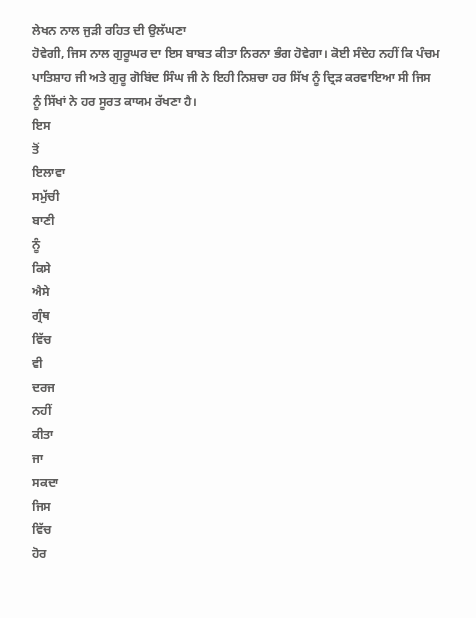ਲੇਖਨ ਨਾਲ ਜੁੜੀ ਰਹਿਤ ਦੀ ਉਲੱਘਣਾ
ਹੋਵੇਗੀ, ਜਿਸ ਨਾਲ ਗੁਰੂਘਰ ਦਾ ਇਸ ਬਾਬਤ ਕੀਤਾ ਨਿਰਨਾ ਭੰਗ ਹੋਵੇਗਾ। ਕੋਈ ਸੰਦੇਹ ਨਹੀਂ ਕਿ ਪੰਚਮ
ਪਾਤਿਸ਼ਾਹ ਜੀ ਅਤੇ ਗੁਰੂ ਗੋਬਿਂਦ ਸਿੰਘ ਜੀ ਨੇ ਇਹੀ ਨਿਸ਼ਚਾ ਹਰ ਸਿੱਖ ਨੂੰ ਦ੍ਰਿੜ ਕਰਵਾਇਆ ਸੀ ਜਿਸ
ਨੂੰ ਸਿੱਖਾਂ ਨੇ ਹਰ ਸੂਰਤ ਕਾਯਮ ਰੱਖਣਾ ਹੈ।
ਇਸ
ਤੋਂ
ਇਲਾਵਾ
ਸਮੁੱਚੀ
ਬਾਣੀ
ਨੂੰ
ਕਿਸੇ
ਐਸੇ
ਗ੍ਰੰਥ
ਵਿੱਚ
ਵੀ
ਦਰਜ
ਨਹੀਂ
ਕੀਤਾ
ਜਾ
ਸਕਦਾ
ਜਿਸ
ਵਿੱਚ
ਹੋਰ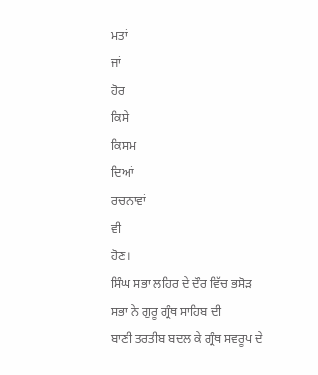ਮਤਾਂ
ਜਾਂ
ਹੋਰ
ਕਿਸੇ
ਕਿਸਮ
ਦਿਆਂ
ਰਚਨਾਵਾਂ
ਵੀ
ਹੋਣ।
ਸਿੰਘ ਸਭਾ ਲਹਿਰ ਦੇ ਦੌਰ ਵਿੱਚ ਭਸੋੜ ਸਭਾ ਨੇ ਗੁਰੂ ਗ੍ਰੰਥ ਸਾਹਿਬ ਦੀ
ਬਾਣੀ ਤਰਤੀਬ ਬਦਲ ਕੇ ਗ੍ਰੰਥ ਸਵਰੂਪ ਦੇ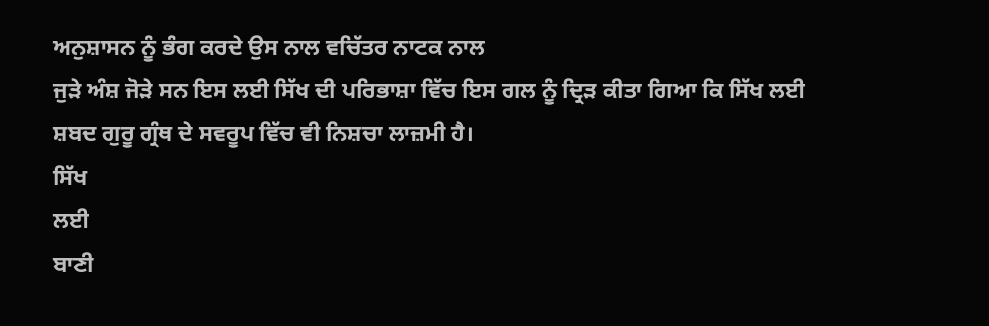ਅਨੁਸ਼ਾਸਨ ਨੂੰ ਭੰਗ ਕਰਦੇ ਉਸ ਨਾਲ ਵਚਿੱਤਰ ਨਾਟਕ ਨਾਲ
ਜੁੜੇ ਅੰਸ਼ ਜੋੜੇ ਸਨ ਇਸ ਲਈ ਸਿੱਖ ਦੀ ਪਰਿਭਾਸ਼ਾ ਵਿੱਚ ਇਸ ਗਲ ਨੂੰ ਦ੍ਰਿੜ ਕੀਤਾ ਗਿਆ ਕਿ ਸਿੱਖ ਲਈ
ਸ਼ਬਦ ਗੁਰੂ ਗ੍ਰੰਥ ਦੇ ਸਵਰੂਪ ਵਿੱਚ ਵੀ ਨਿਸ਼ਚਾ ਲਾਜ਼ਮੀ ਹੈ।
ਸਿੱਖ
ਲਈ
ਬਾਣੀ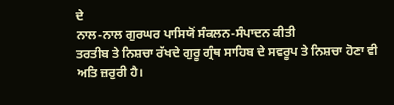ਦੇ
ਨਾਲ-ਨਾਲ ਗੁਰਘਰ ਪਾਸਿਯੋਂ ਸੰਕਲਨ-ਸੰਪਾਦਨ ਕੀਤੀ
ਤਰਤੀਬ ਤੇ ਨਿਸ਼ਚਾ ਰੱਖਦੇ ਗੁਰੂ ਗ੍ਰੰਥ ਸਾਹਿਬ ਦੇ ਸਵਰੂਪ ਤੇ ਨਿਸ਼ਚਾ ਹੋਣਾ ਵੀ ਅਤਿ ਜ਼ਰੁਰੀ ਹੈ।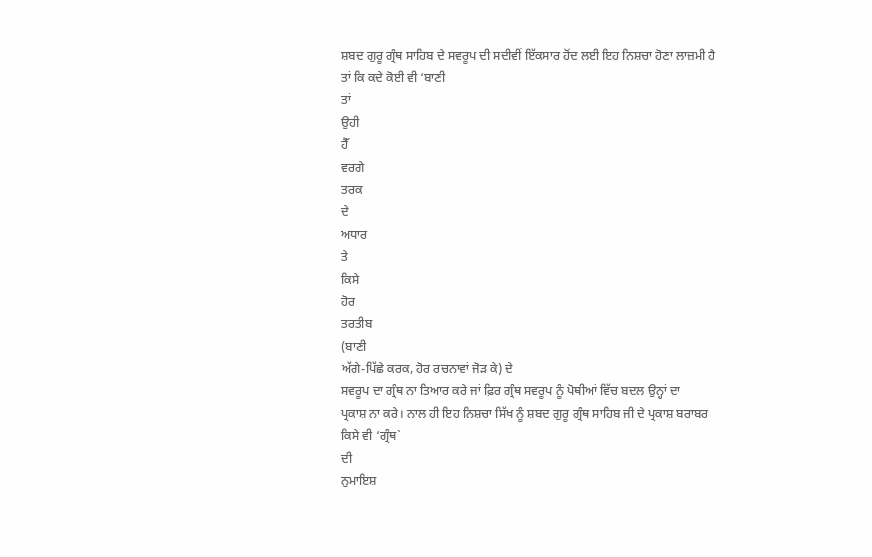ਸ਼ਬਦ ਗੁਰੂ ਗ੍ਰੰਥ ਸਾਹਿਬ ਦੇ ਸਵਰੂਪ ਦੀ ਸਦੀਵੀਂ ਇੱਕਸਾਰ ਹੋਂਦ ਲਈ ਇਹ ਨਿਸ਼ਚਾ ਹੋਣਾ ਲਾਜ਼ਮੀ ਹੈ
ਤਾਂ ਕਿ ਕਦੇ ਕੋਈ ਵੀ ‘ਬਾਣੀ
ਤਾਂ
ਉਹੀ
ਹੈੱ
ਵਰਗੇ
ਤਰਕ
ਦੇ
ਅਧਾਰ
ਤੇ
ਕਿਸੇ
ਹੋਰ
ਤਰਤੀਬ
(ਬਾਣੀ
ਅੱਗੇ-ਪਿੱਛੇ ਕਰਕ, ਹੋਰ ਰਚਨਾਵਾਂ ਜੋੜ ਕੇ) ਦੇ
ਸਵਰੂਪ ਦਾ ਗ੍ਰੰਥ ਨਾ ਤਿਆਰ ਕਰੇ ਜਾਂ ਫ਼ਿਰ ਗ੍ਰੰਥ ਸਵਰੂਪ ਨੂੰ ਪੋਥੀਆਂ ਵਿੱਚ ਬਦਲ ਉਨ੍ਹਾਂ ਦਾ
ਪ੍ਰਕਾਸ਼ ਨਾ ਕਰੇ। ਨਾਲ ਹੀ ਇਹ ਨਿਸ਼ਚਾ ਸਿੱਖ ਨੂੰ ਸ਼ਬਦ ਗੁਰੂ ਗ੍ਰੰਥ ਸਾਹਿਬ ਜੀ ਦੇ ਪ੍ਰਕਾਸ਼ ਬਰਾਬਰ
ਕਿਸੇ ਵੀ ‘ਗ੍ਰੰਥ`
ਦੀ
ਨੁਮਾਇਸ਼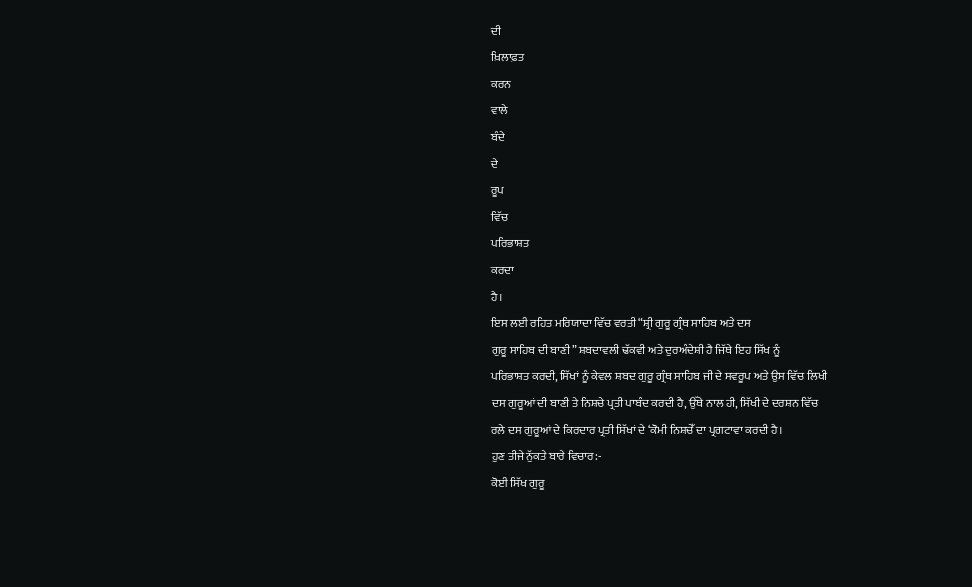ਦੀ
ਖ਼ਿਲਾਫ਼ਤ
ਕਰਨ
ਵਾਲੇ
ਬੰਦੇ
ਦੇ
ਰੂਪ
ਵਿੱਚ
ਪਰਿਭਾਸ਼ਤ
ਕਰਦਾ
ਹੈ।
ਇਸ ਲਈ ਰਹਿਤ ਮਰਿਯਾਦਾ ਵਿੱਚ ਵਰਤੀ “ਸ਼੍ਰੀ ਗੁਰੂ ਗ੍ਰੰਥ ਸਾਹਿਬ ਅਤੇ ਦਸ
ਗੁਰੂ ਸਾਹਿਬ ਦੀ ਬਾਣੀ” ਸ਼ਬਦਾਵਲੀ ਢੱਕਵੀ ਅਤੇ ਦੁਰਅੰਦੇਸ਼ੀ ਹੈ ਜਿੱਥੇ ਇਹ ਸਿੱਖ ਨੂੰ
ਪਰਿਭਾਸ਼ਤ ਕਰਦੀ, ਸਿੱਖਾਂ ਨੂੰ ਕੇਵਲ ਸ਼ਬਦ ਗੁਰੂ ਗ੍ਰੰਥ ਸਾਹਿਬ ਜੀ ਦੇ ਸਵਰੂਪ ਅਤੇ ਉਸ ਵਿੱਚ ਲਿਖੀ
ਦਸ ਗੁਰੂਆਂ ਦੀ ਬਾਣੀ ਤੇ ਨਿਸ਼ਚੇ ਪ੍ਰਤੀ ਪਾਬੰਦ ਕਰਦੀ ਹੈ, ਉੱਥੇ ਨਾਲ ਹੀ, ਸਿੱਖੀ ਦੇ ਦਰਸ਼ਨ ਵਿੱਚ
ਰਲੇ ਦਸ ਗੁਰੂਆਂ ਦੇ ਕਿਰਦਾਰ ਪ੍ਰਤੀ ਸਿੱਖਾਂ ਦੇ ‘ਕੋਮੀ ਨਿਸ਼ਚੇੱ ਦਾ ਪ੍ਰਗਟਾਵਾ ਕਰਦੀ ਹੈ।
ਹੁਣ ਤੀਜੇ ਨੁੱਕਤੇ ਬਾਰੇ ਵਿਚਾਰ:-
ਕੋਈ ਸਿੱਖ ਗੁਰੂ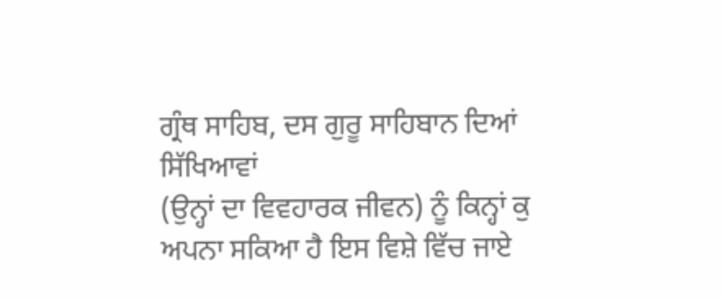ਗ੍ਰੰਥ ਸਾਹਿਬ, ਦਸ ਗੁਰੂ ਸਾਹਿਬਾਨ ਦਿਆਂ ਸਿੱਖਿਆਵਾਂ
(ਉਨ੍ਹਾਂ ਦਾ ਵਿਵਹਾਰਕ ਜੀਵਨ) ਨੂੰ ਕਿਨ੍ਹਾਂ ਕੁ ਅਪਨਾ ਸਕਿਆ ਹੈ ਇਸ ਵਿਸ਼ੇ ਵਿੱਚ ਜਾਏ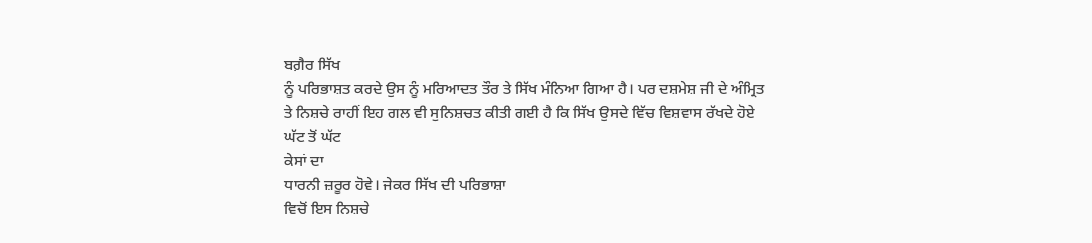ਬਗ਼ੈਰ ਸਿੱਖ
ਨੂੰ ਪਰਿਭਾਸ਼ਤ ਕਰਦੇ ਉਸ ਨੂੰ ਮਰਿਆਦਤ ਤੌਰ ਤੇ ਸਿੱਖ ਮੰਨਿਆ ਗਿਆ ਹੈ। ਪਰ ਦਸ਼ਮੇਸ਼ ਜੀ ਦੇ ਅੰਮ੍ਰਿਤ
ਤੇ ਨਿਸ਼ਚੇ ਰਾਹੀਂ ਇਹ ਗਲ ਵੀ ਸੁਨਿਸ਼ਚਤ ਕੀਤੀ ਗਈ ਹੈ ਕਿ ਸਿੱਖ ਉਸਦੇ ਵਿੱਚ ਵਿਸ਼ਵਾਸ ਰੱਖਦੇ ਹੋਏ
ਘੱਟ ਤੋਂ ਘੱਟ
ਕੇਸਾਂ ਦਾ
ਧਾਰਨੀ ਜ਼ਰੂਰ ਹੋਵੇ। ਜੇਕਰ ਸਿੱਖ ਦੀ ਪਰਿਭਾਸ਼ਾ
ਵਿਚੋਂ ਇਸ ਨਿਸ਼ਚੇ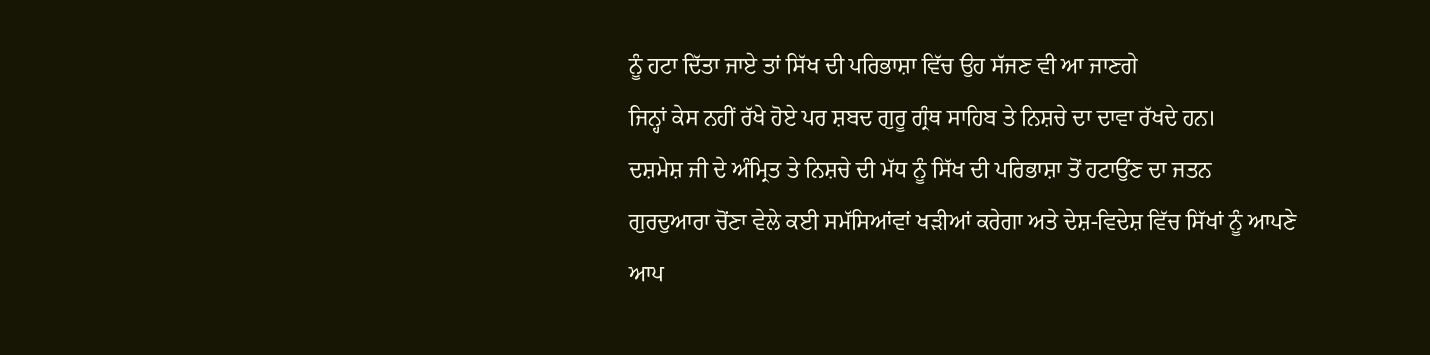ਨੂੰ ਹਟਾ ਦਿੱਤਾ ਜਾਏ ਤਾਂ ਸਿੱਖ ਦੀ ਪਰਿਭਾਸ਼ਾ ਵਿੱਚ ਉਹ ਸੱਜਣ ਵੀ ਆ ਜਾਣਗੇ
ਜਿਨ੍ਹਾਂ ਕੇਸ ਨਹੀਂ ਰੱਖੇ ਹੋਏ ਪਰ ਸ਼ਬਦ ਗੁਰੂ ਗ੍ਰੰਥ ਸਾਹਿਬ ਤੇ ਨਿਸ਼ਚੇ ਦਾ ਦਾਵਾ ਰੱਖਦੇ ਹਨ।
ਦਸ਼ਮੇਸ਼ ਜੀ ਦੇ ਅੰਮ੍ਰਿਤ ਤੇ ਨਿਸ਼ਚੇ ਦੀ ਮੱਧ ਨੂੰ ਸਿੱਖ ਦੀ ਪਰਿਭਾਸ਼ਾ ਤੋਂ ਹਟਾਉਂਣ ਦਾ ਜਤਨ
ਗੁਰਦੁਆਰਾ ਚੋਂਣਾ ਵੇਲੇ ਕਈ ਸਮੱਸਿਆਂਵਾਂ ਖੜੀਆਂ ਕਰੇਗਾ ਅਤੇ ਦੇਸ਼-ਵਿਦੇਸ਼ ਵਿੱਚ ਸਿੱਖਾਂ ਨੂੰ ਆਪਣੇ
ਆਪ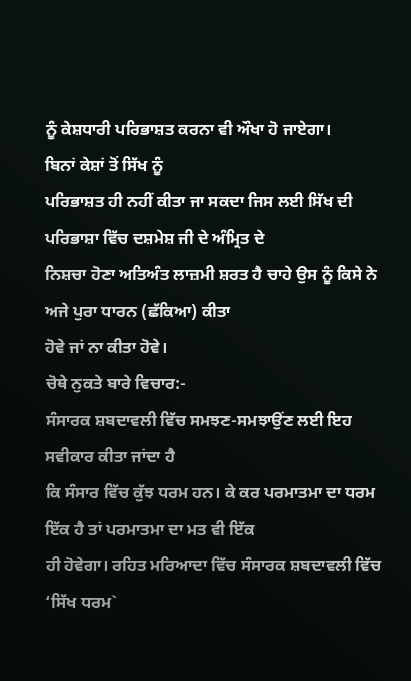ਨੂੰ ਕੇਸ਼ਧਾਰੀ ਪਰਿਭਾਸ਼ਤ ਕਰਨਾ ਵੀ ਔਖਾ ਹੋ ਜਾਏਗਾ।
ਬਿਨਾਂ ਕੇਸ਼ਾਂ ਤੋਂ ਸਿੱਖ ਨੂੰ
ਪਰਿਭਾਸ਼ਤ ਹੀ ਨਹੀਂ ਕੀਤਾ ਜਾ ਸਕਦਾ ਜਿਸ ਲਈ ਸਿੱਖ ਦੀ ਪਰਿਭਾਸ਼ਾ ਵਿੱਚ ਦਸ਼ਮੇਸ਼ ਜੀ ਦੇ ਅੰਮ੍ਰਿਤ ਦੇ
ਨਿਸ਼ਚਾ ਹੋਣਾ ਅਤਿਅੰਤ ਲਾਜ਼ਮੀ ਸ਼ਰਤ ਹੈ ਚਾਹੇ ਉਸ ਨੂੰ ਕਿਸੇ ਨੇ ਅਜੇ ਪੁਰਾ ਧਾਰਨ (ਛੱਕਿਆ) ਕੀਤਾ
ਹੋਵੇ ਜਾਂ ਨਾ ਕੀਤਾ ਹੋਵੇ।
ਚੋਥੇ ਨੁਕਤੇ ਬਾਰੇ ਵਿਚਾਰ:-
ਸੰਸਾਰਕ ਸ਼ਬਦਾਵਲੀ ਵਿੱਚ ਸਮਝਣ-ਸਮਝਾਉਂਣ ਲਈ ਇਹ ਸਵੀਕਾਰ ਕੀਤਾ ਜਾਂਦਾ ਹੈ
ਕਿ ਸੰਸਾਰ ਵਿੱਚ ਕੁੱਝ ਧਰਮ ਹਨ। ਕੇ ਕਰ ਪਰਮਾਤਮਾ ਦਾ ਧਰਮ ਇੱਕ ਹੈ ਤਾਂ ਪਰਮਾਤਮਾ ਦਾ ਮਤ ਵੀ ਇੱਕ
ਹੀ ਹੋਵੇਗਾ। ਰਹਿਤ ਮਰਿਆਦਾ ਵਿੱਚ ਸੰਸਾਰਕ ਸ਼ਬਦਾਵਲੀ ਵਿੱਚ ‘ਸਿੱਖ ਧਰਮ`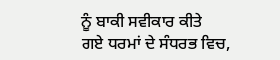ਨੂੰ ਬਾਕੀ ਸਵੀਕਾਰ ਕੀਤੇ
ਗਏ ਧਰਮਾਂ ਦੇ ਸੰਧਰਭ ਵਿਚ,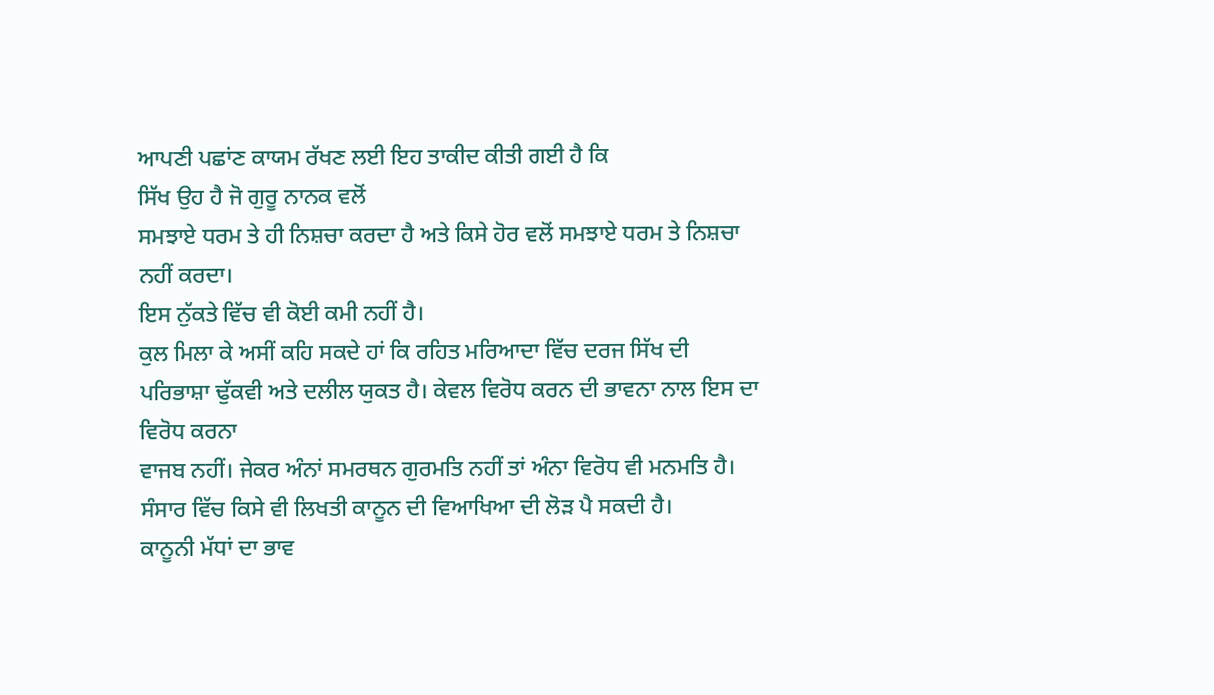ਆਪਣੀ ਪਛਾਂਣ ਕਾਯਮ ਰੱਖਣ ਲਈ ਇਹ ਤਾਕੀਦ ਕੀਤੀ ਗਈ ਹੈ ਕਿ
ਸਿੱਖ ਉਹ ਹੈ ਜੋ ਗੁਰੂ ਨਾਨਕ ਵਲੋਂ
ਸਮਝਾਏ ਧਰਮ ਤੇ ਹੀ ਨਿਸ਼ਚਾ ਕਰਦਾ ਹੈ ਅਤੇ ਕਿਸੇ ਹੋਰ ਵਲੋਂ ਸਮਝਾਏ ਧਰਮ ਤੇ ਨਿਸ਼ਚਾ ਨਹੀਂ ਕਰਦਾ।
ਇਸ ਨੁੱਕਤੇ ਵਿੱਚ ਵੀ ਕੋਈ ਕਮੀ ਨਹੀਂ ਹੈ।
ਕੁਲ ਮਿਲਾ ਕੇ ਅਸੀਂ ਕਹਿ ਸਕਦੇ ਹਾਂ ਕਿ ਰਹਿਤ ਮਰਿਆਦਾ ਵਿੱਚ ਦਰਜ ਸਿੱਖ ਦੀ
ਪਰਿਭਾਸ਼ਾ ਢੁੱਕਵੀ ਅਤੇ ਦਲੀਲ ਯੁਕਤ ਹੈ। ਕੇਵਲ ਵਿਰੋਧ ਕਰਨ ਦੀ ਭਾਵਨਾ ਨਾਲ ਇਸ ਦਾ ਵਿਰੋਧ ਕਰਨਾ
ਵਾਜਬ ਨਹੀਂ। ਜੇਕਰ ਅੰਨਾਂ ਸਮਰਥਨ ਗੁਰਮਤਿ ਨਹੀਂ ਤਾਂ ਅੰਨਾ ਵਿਰੋਧ ਵੀ ਮਨਮਤਿ ਹੈ।
ਸੰਸਾਰ ਵਿੱਚ ਕਿਸੇ ਵੀ ਲਿਖਤੀ ਕਾਨੂਨ ਦੀ ਵਿਆਖਿਆ ਦੀ ਲੋੜ ਪੈ ਸਕਦੀ ਹੈ।
ਕਾਨੂਨੀ ਮੱਧਾਂ ਦਾ ਭਾਵ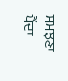ਸਮਝਣਾ ਪੈਂਦਾ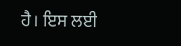ਹੈ। ਇਸ ਲਈ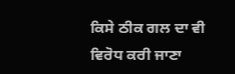ਕਿਸੇ ਠੀਕ ਗਲ ਦਾ ਵੀ ਵਿਰੋਧ ਕਰੀ ਜਾਣਾ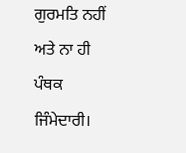ਗੁਰਮਤਿ ਨਹੀਂ ਅਤੇ ਨਾ ਹੀ ਪੰਥਕ ਜਿੰਮੇਦਾਰੀ।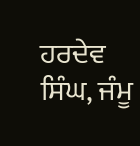ਹਰਦੇਵ ਸਿੰਘ, ਜੰਮੂ